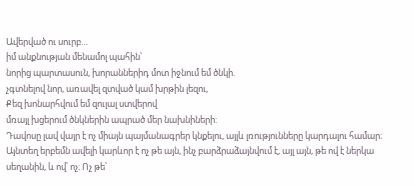Ավերված ու սուրբ…
իմ անքնության մենամոլ պահին՝
նորից պարտասուն, խորաններիդ մոտ իջնում եմ ծնկի.
չգտնելով նոր, առավել զտված կամ խրթին լեզու,
Քեզ խոնարհվում եմ զուլալ ստվերով
մռայլ խցերում ծնկներին ապրած մեր նախնիների:
Դավոսը լավ վայր է ոչ միայն պայմանագրեր կնքելու, այլև լռությունները կարդալու համար։ Այնտեղ երբեմն ավելի կարևոր է ոչ թե այն, ինչ բարձրաձայնվում է, այլ այն, թե ով է ներկա սեղանին, և ով՝ ոչ։ Ոչ թե՝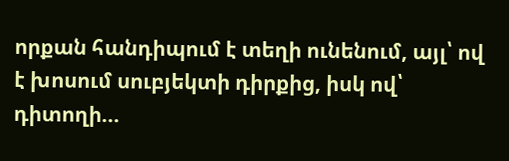որքան հանդիպում է տեղի ունենում, այլ՝ ով է խոսում սուբյեկտի դիրքից, իսկ ով՝ դիտողի...